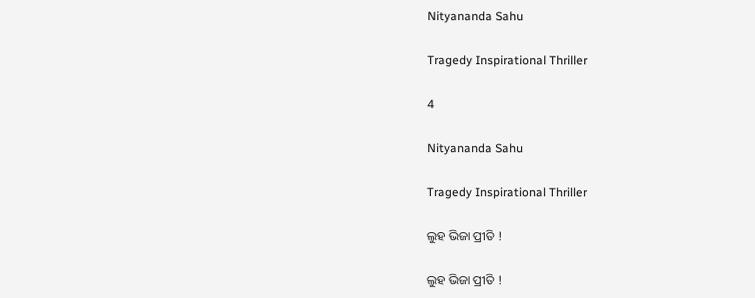Nityananda Sahu

Tragedy Inspirational Thriller

4

Nityananda Sahu

Tragedy Inspirational Thriller

ଲୁହ ଭିଜା ପ୍ରୀତି !

ଲୁହ ଭିଜା ପ୍ରୀତି !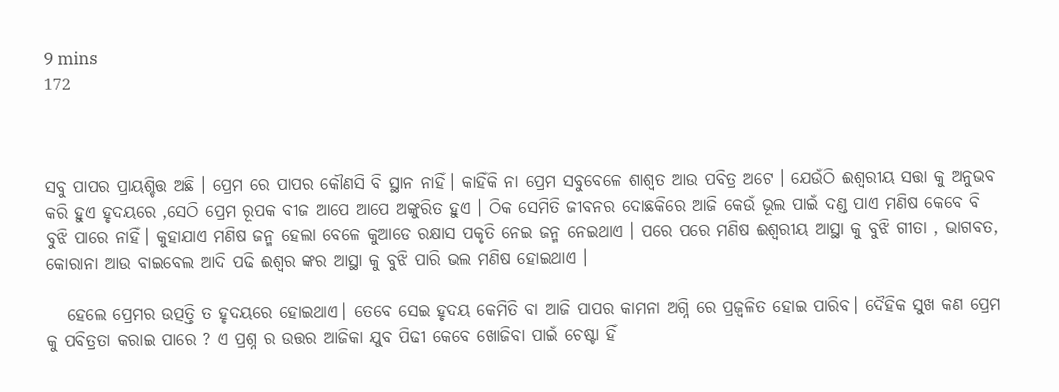9 mins
172



ସବୁ ପାପର ପ୍ରାୟଶ୍ଚିତ୍ତ ଅଛି । ପ୍ରେମ ରେ ପାପର କୌଣସି ବି ସ୍ଥାନ ନାହିଁ। କାହିଁକି ନା ପ୍ରେମ ସବୁବେଳେ ଶାଶ୍ୱତ ଆଉ ପବିତ୍ର ଅଟେ । ଯେଉଁଠି ଈଶ୍ୱରୀୟ ସତ୍ତା କୁ ଅନୁଭବ କରି ହୁଏ ହୃଦୟରେ ,ସେଠି ପ୍ରେମ ରୂପକ ବୀଜ ଆପେ ଆପେ ଅଙ୍କୁରିତ ହୁଏ । ଠିକ ସେମିତି ଜୀବନର ଦୋଛକିରେ ଆଜି କେଉଁ ଭୂଲ ପାଇଁ ଦଣ୍ଡ ପାଏ ମଣିଷ କେବେ ବି ବୁଝି ପାରେ ନାହିଁ। କୁହାଯାଏ ମଣିଷ ଜନ୍ମ ହେଲା ବେଳେ କୁଆଡେ ରକ୍ଷାସ ପକୃତି ନେଇ ଜନ୍ମ ନେଇଥାଏ । ପରେ ପରେ ମଣିଷ ଈଶ୍ୱରୀୟ ଆସ୍ଥା କୁ ବୁଝି ଗୀତା , ଭାଗବତ, କୋରାନା ଆଉ ବାଇବେଲ ଆଦି ପଢି ଈଶ୍ୱର ଙ୍କର ଆସ୍ଥା କୁ ବୁଝି ପାରି ଭଲ ମଣିଷ ହୋଇଥାଏ ।

   ହେଲେ ପ୍ରେମର ଉତ୍ପତ୍ତି ତ ହୃଦୟରେ ହୋଇଥାଏ। ତେବେ ସେଇ ହୃଦୟ କେମିତି ବା ଆଜି ପାପର କାମନା ଅଗ୍ନି ରେ ପ୍ରଜ୍ଵଳିତ ହୋଇ ପାରିବ। ଦୈହିକ ସୁଖ କଣ ପ୍ରେମ କୁ ପବିତ୍ରତା କରାଇ ପାରେ ? ଏ ପ୍ରଶ୍ନ ର ଉତ୍ତର ଆଜିକା ଯୁବ ପିଢୀ କେବେ ଖୋଜିବା ପାଇଁ ଚେଷ୍ଟା ହିଁ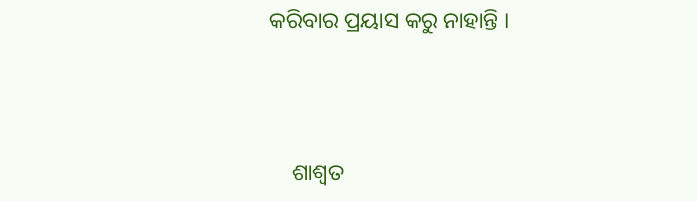କରିବାର ପ୍ରୟାସ କରୁ ନାହାନ୍ତି ।



    ଶାଶ୍ୱତ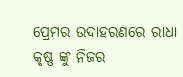ପ୍ରେମର ଉଦାହରଣରେ ରାଧା କୃଷ୍ଣ ଙ୍କୁ ନିଜର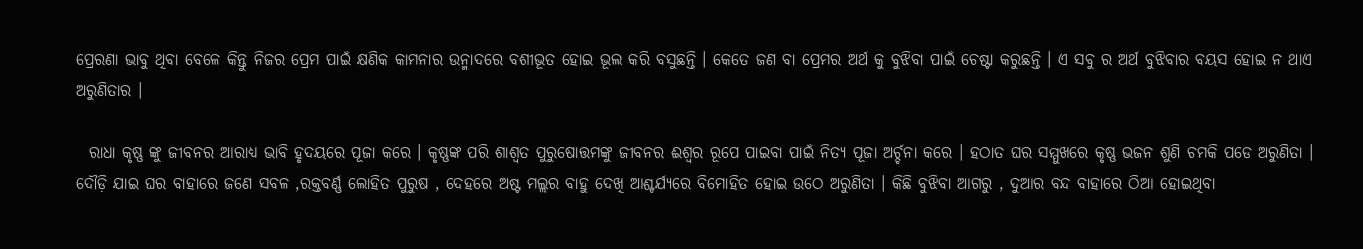ପ୍ରେରଣା ଭାବୁ ଥିବା ବେଳେ କିନ୍ତୁ ନିଜର ପ୍ରେମ ପାଇଁ କ୍ଷଣିକ କାମନାର ଉନ୍ମାଦରେ ବଶୀଭୂତ ହୋଇ ଭୂଲ କରି ବସୁଛନ୍ତି । କେତେ ଜଣ ବା ପ୍ରେମର ଅର୍ଥ କୁ ବୁଝିବା ପାଇଁ ଚେଷ୍ଟା କରୁଛନ୍ତି । ଏ ସବୁ ର ଅର୍ଥ ବୁଝିବାର ବୟସ ହୋଇ ନ ଥାଏ ଅରୁଣିତାର ।

  ରାଧା କୃଷ୍ଣ ଙ୍କୁ ଜୀବନର ଆରାଧ୍ୟ ଭାବି ହୃଦୟରେ ପୂଜା କରେ । କୃଷ୍ଣଙ୍କ ପରି ଶାଶ୍ୱତ ପୁରୁଷୋତ୍ତମଙ୍କୁ ଜୀବନର ଈଶ୍ୱର ରୂପେ ପାଇବା ପାଇଁ ନିତ୍ୟ ପୂଜା ଅର୍ଚ୍ଚନା କରେ । ହଠାତ ଘର ସମ୍ମୁଖରେ କୃଷ୍ଣ ଭଜନ ଶୁଣି ଚମକି ପଡେ ଅରୁଣିତା । ଦୌଡ଼ି ଯାଇ ଘର ବାହାରେ ଜଣେ ସବଳ ,ରକ୍ତବର୍ଣ୍ଣ ଲୋହିତ ପୁରୁଷ , ଦେହରେ ଅଷ୍ଟ ମଲ୍ଲର ବାହୁ ଦେଖି ଆଶ୍ଚର୍ଯ୍ୟରେ ବିମୋହିତ ହୋଇ ଉଠେ ଅରୁଣିତା । କିଛି ବୁଝିବା ଆଗରୁ , ଦୁଆର ବନ୍ଦ ବାହାରେ ଠିଆ ହୋଇଥିବା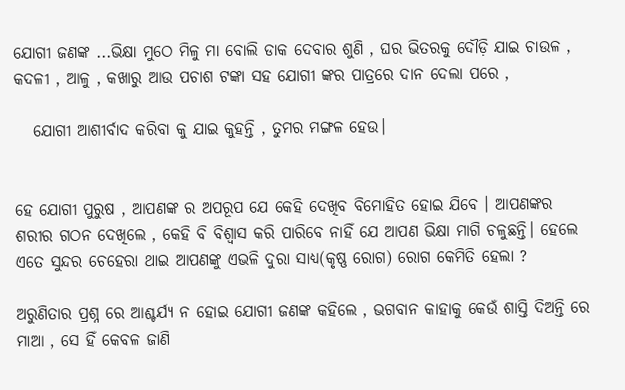ଯୋଗୀ ଜଣଙ୍କ ...ଭିକ୍ଷା ମୁଠେ ମିଳୁ ମା ବୋଲି ଡାକ ଦେବାର ଶୁଣି , ଘର ଭିତରକୁ ଦୌଡ଼ି ଯାଇ ଚାଉଳ , କଦଳୀ , ଆଳୁ , କଖାରୁ ଆଉ ପଚାଶ ଟଙ୍କା ସହ ଯୋଗୀ ଙ୍କର ପାତ୍ରରେ ଦାନ ଦେଲା ପରେ ,

   ଯୋଗୀ ଆଶୀର୍ବାଦ କରିବା କୁ ଯାଇ କୁହନ୍ତି , ତୁମର ମଙ୍ଗଳ ହେଉ।


ହେ ଯୋଗୀ ପୁରୁଷ , ଆପଣଙ୍କ ର ଅପରୂପ ଯେ କେହି ଦେଖିବ ବିମୋହିତ ହୋଇ ଯିବେ । ଆପଣଙ୍କର ଶରୀର ଗଠନ ଦେଖିଲେ , କେହି ବି ବିଶ୍ୱାସ କରି ପାରିବେ ନାହିଁ ଯେ ଆପଣ ଭିକ୍ଷା ମାଗି ଚଳୁଛନ୍ତି। ହେଲେ ଏତେ ସୁନ୍ଦର ଚେହେରା ଥାଇ ଆପଣଙ୍କୁ ଏଭଳି ଦୁରା ସାଧ୍ୟ(କୃଷ୍ଣ ରୋଗ) ରୋଗ କେମିତି ହେଲା ?

ଅରୁଣିତାର ପ୍ରଶ୍ନ ରେ ଆଶ୍ଚର୍ଯ୍ୟ ନ ହୋଇ ଯୋଗୀ ଜଣଙ୍କ କହିଲେ , ଭଗବାନ କାହାକୁ କେଉଁ ଶାସ୍ତି ଦିଅନ୍ତି ରେ ମାଆ , ସେ ହିଁ କେବଳ ଜାଣି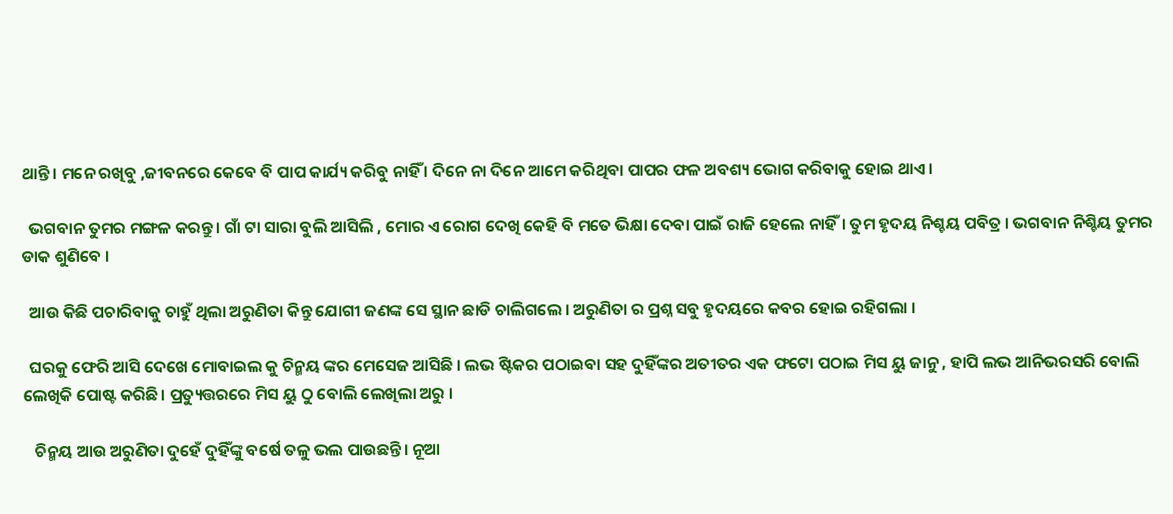ଥାନ୍ତି । ମନେ ରଖିବୁ ,ଜୀବନରେ କେବେ ବି ପାପ କାର୍ଯ୍ୟ କରିବୁ ନାହିଁ । ଦିନେ ନା ଦିନେ ଆମେ କରିଥିବା ପାପର ଫଳ ଅବଶ୍ୟ ଭୋଗ କରିବାକୁ ହୋଇ ଥାଏ ।

  ଭଗବାନ ତୁମର ମଙ୍ଗଳ କରନ୍ତୁ । ଗାଁ ଟା ସାରା ବୁଲି ଆସିଲି , ମୋର ଏ ରୋଗ ଦେଖି କେହି ବି ମତେ ଭିକ୍ଷା ଦେବା ପାଇଁ ରାଜି ହେଲେ ନାହିଁ। ତୁମ ହୃଦୟ ନିଶ୍ଚୟ ପବିତ୍ର । ଭଗବାନ ନିଶ୍ଚିୟ ତୁମର ଡାକ ଶୁଣିବେ ।

  ଆଉ କିଛି ପଚାରିବାକୁ ଚାହୁଁ ଥିଲା ଅରୁଣିତା କିନ୍ତୁ ଯୋଗୀ ଜଣଙ୍କ ସେ ସ୍ଥାନ ଛାଡି ଚାଲିଗଲେ । ଅରୁଣିତା ର ପ୍ରଶ୍ନ ସବୁ ହୃଦୟରେ କବର ହୋଇ ରହିଗଲା ।

  ଘରକୁ ଫେରି ଆସି ଦେଖେ ମୋବାଇଲ କୁ ଚିନ୍ମୟ ଙ୍କର ମେସେଜ ଆସିଛି । ଲଭ ଷ୍ଟିକର ପଠାଇବା ସହ ଦୁହିଁଙ୍କର ଅତୀତର ଏକ ଫଟୋ ପଠାଇ ମିସ ୟୁ ଜାନୁ , ହାପି ଲଭ ଆନିଭରସରି ବୋଲି ଲେଖିକି ପୋଷ୍ଟ କରିଛି। ପ୍ରତ୍ୟୁତ୍ତରରେ ମିସ ୟୁ ଠୁ ବୋଲି ଲେଖିଲା ଅରୁ ।

   ଚିନ୍ମୟ ଆଉ ଅରୁଣିତା ଦୁହେଁ ଦୁହିଁଙ୍କୁ ବର୍ଷେ ତଳୁ ଭଲ ପାଉଛନ୍ତି। ନୂଆ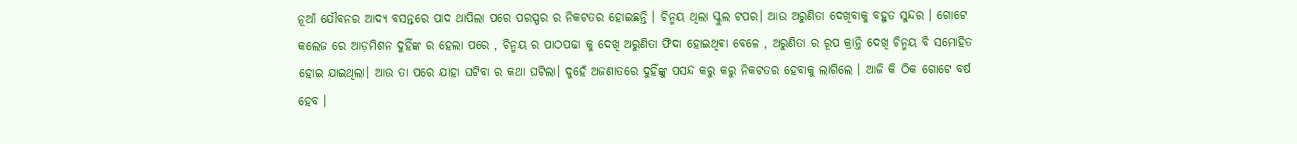ନୂଆଁ ଯୌବନର ଆଦ୍ୟ ବସନ୍ତରେ ପାଦ ଥାପିଲା ପରେ ପରସ୍ପର ର ନିକଟତର ହୋଇଛନ୍ତି । ଚିନ୍ମୟ ଥିଲା ସ୍କୁଲ ଟପର। ଆଉ ଅରୁଣିତା ଦେଖିବାକୁ ବହୁତ ସୁନ୍ଦର । ଗୋଟେ କଲେଜ ରେ ଆଡ଼ମିଶନ ଦୁହିଁଙ୍କ ର ହେଲା ପରେ , ଚିନ୍ମୟ ର ପାଠପଢା କୁ ଦେଖି ଅରୁଣିତା ଫିଦା ହୋଇଥିଵା ବେଳେ , ଅରୁଣିତା ର ରୂପ କ୍ରାନ୍ତି ଦେଖି ଚିନ୍ମୟ ବି ସମୋହିତ ହୋଇ ଯାଇଥିଲା। ଆଉ ତା ପରେ ଯାହା ଘଟିବା ର କଥା ଘଟିଲା। ଦୁହେଁ ଅଜଣାତରେ ଦୁହିଁଙ୍କୁ ପସନ୍ଦ କରୁ କରୁ ନିକଟତର ହେବାକୁ ଲାଗିଲେ । ଆଜି କି ଠିକ ଗୋଟେ ବର୍ଷ ହେବ ।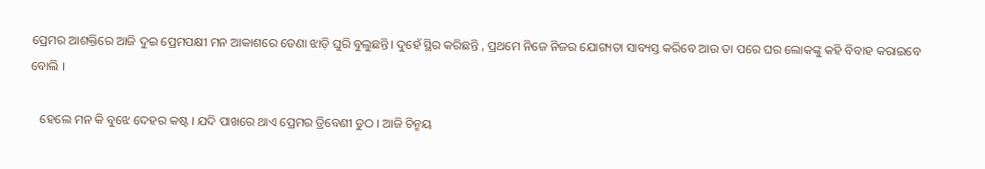ପ୍ରେମର ଆଶକ୍ତିରେ ଆଜି ଦୁଇ ପ୍ରେମପକ୍ଷୀ ମନ ଆକାଶରେ ଡେଣା ଝାଡ଼ି ଘୁରି ବୁଲୁଛନ୍ତି। ଦୁହେଁ ସ୍ଥିର କରିଛନ୍ତି , ପ୍ରଥମେ ନିଜେ ନିଜର ଯୋଗ୍ୟତା ସାବ୍ୟସ୍ତ କରିବେ ଆଉ ତା ପରେ ଘର ଲୋକଙ୍କୁ କହି ବିବାହ କରାଇବେ ବୋଲି ।

   ହେଲେ ମନ କି ବୁଝେ ଦେହର କଷ୍ଟ । ଯଦି ପାଖରେ ଥାଏ ପ୍ରେମର ତ୍ରିବେଣୀ ତୁଠ । ଆଜି ଚିନ୍ମୟ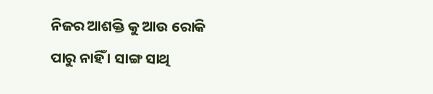ନିଜର ଆଶକ୍ତି କୁ ଆଉ ରୋକି ପାରୁ ନାହିଁ । ସାଙ୍ଗ ସାଥି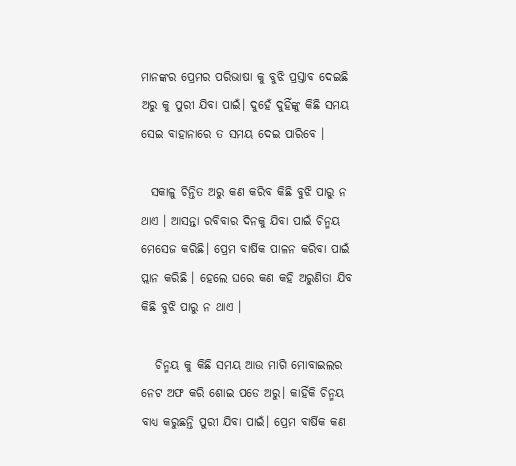ମାନଙ୍କର ପ୍ରେମର ପରିଭାଷା କୁ ବୁଝି ପ୍ରସ୍ତାବ ଦେଇଛି ଅରୁ କୁ ପୁରୀ ଯିବା ପାଇଁ। ଦୁହେଁ ଦୁହିଁଙ୍କୁ କିଛି ସମୟ ସେଇ ବାହାନାରେ ତ ସମୟ ଦେଇ ପାରିବେ ।

  ସକାଳୁ ଚିନ୍ତିତ ଅରୁ କଣ କରିବ କିଛି ବୁଝି ପାରୁ ନ ଥାଏ । ଆସନ୍ତା ରବିବାର ଦିନକୁ ଯିବା ପାଇଁ ଚିନ୍ମୟ ମେସେଜ କରିଛି। ପ୍ରେମ ବାର୍ଷିକ ପାଳନ କରିବା ପାଇଁ ପ୍ଲାନ କରିଛି । ହେଲେ ଘରେ କଣ କହି ଅରୁଣିତା ଯିବ କିଛି ବୁଝି ପାରୁ ନ ଥାଏ ।

   ଚିନ୍ମୟ କୁ କିଛି ସମୟ ଆଉ ମାଗି ମୋବାଇଲର ନେଟ ଅଫ କରି ଶୋଇ ପଡେ ଅରୁ। କାହିଁକି ଚିନ୍ମୟ ବାଧ୍ୟ କରୁଛନ୍ତି ପୁରୀ ଯିବା ପାଇଁ। ପ୍ରେମ ବାର୍ଷିକ କଣ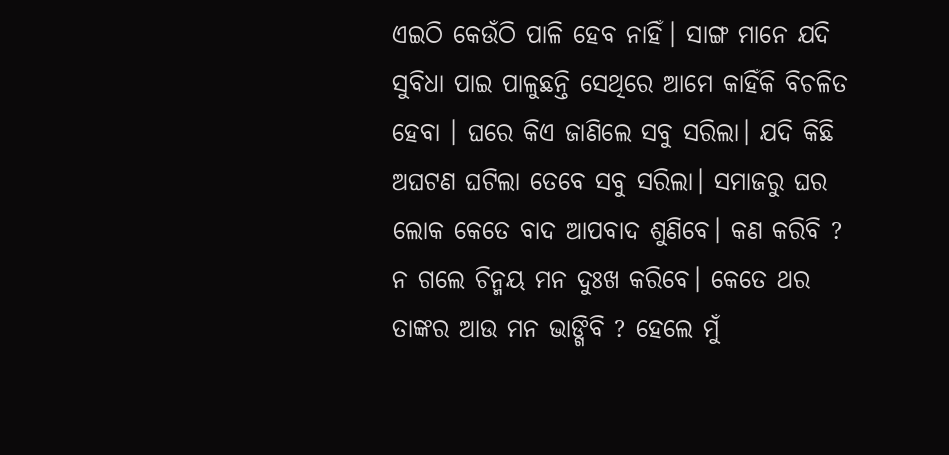ଏଇଠି କେଉଁଠି ପାଳି ହେବ ନାହିଁ। ସାଙ୍ଗ ମାନେ ଯଦି ସୁବିଧା ପାଇ ପାଳୁଛନ୍ତି ସେଥିରେ ଆମେ କାହିଁକି ବିଚଳିତ ହେବା । ଘରେ କିଏ ଜାଣିଲେ ସବୁ ସରିଲା। ଯଦି କିଛି ଅଘଟଣ ଘଟିଲା ତେବେ ସବୁ ସରିଲା। ସମାଜରୁ ଘର ଲୋକ କେତେ ବାଦ ଆପବାଦ ଶୁଣିବେ। କଣ କରିବି ? ନ ଗଲେ ଚିନ୍ମୟ ମନ ଦୁଃଖ କରିବେ। କେତେ ଥର ତାଙ୍କର ଆଉ ମନ ଭାଙ୍ଗିବି ? ହେଲେ ମୁଁ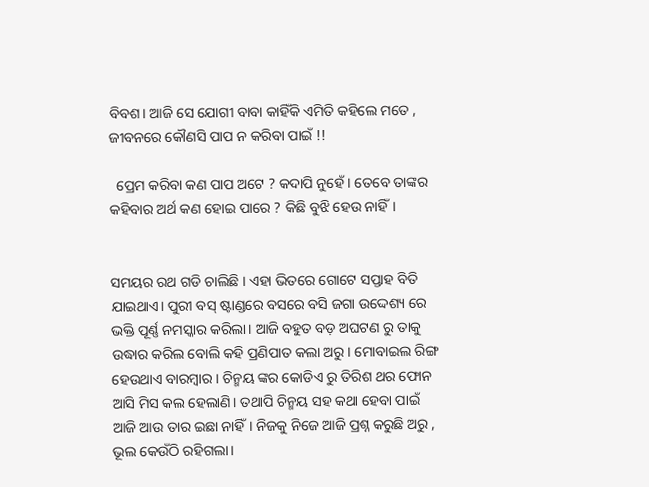ବିବଶ। ଆଜି ସେ ଯୋଗୀ ବାବା କାହିଁକି ଏମିତି କହିଲେ ମତେ , ଜୀବନରେ କୌଣସି ପାପ ନ କରିବା ପାଇଁ !!

  ପ୍ରେମ କରିବା କଣ ପାପ ଅଟେ ? କଦାପି ନୁହେଁ । ତେବେ ତାଙ୍କର କହିବାର ଅର୍ଥ କଣ ହୋଇ ପାରେ ? କିଛି ବୁଝି ହେଉ ନାହିଁ।


ସମୟର ରଥ ଗଡି ଚାଲିଛି । ଏହା ଭିତରେ ଗୋଟେ ସପ୍ତାହ ବିତି ଯାଇଥାଏ। ପୁରୀ ବସ୍ ଷ୍ଟାଣ୍ଡରେ ବସରେ ବସି ଜଗା ଉଦ୍ଦେଶ୍ୟ ରେ ଭକ୍ତି ପୂର୍ଣ୍ଣ ନମସ୍କାର କରିଲା। ଆଜି ବହୁତ ବଡ଼ ଅଘଟଣ ରୁ ତାକୁ ଉଦ୍ଧାର କରିଲ ବୋଲି କହି ପ୍ରଣିପାତ କଲା ଅରୁ। ମୋବାଇଲ ରିଙ୍ଗ ହେଉଥାଏ ବାରମ୍ବାର। ଚିନ୍ମୟ ଙ୍କର କୋଡିଏ ରୁ ତିରିଶ ଥର ଫୋନ ଆସି ମିସ କଲ ହେଲାଣି। ତଥାପି ଚିନ୍ମୟ ସହ କଥା ହେବା ପାଇଁ ଆଜି ଆଉ ତାର ଇଛା ନାହିଁ। ନିଜକୁ ନିଜେ ଆଜି ପ୍ରଶ୍ନ କରୁଛି ଅରୁ , ଭୂଲ କେଉଁଠି ରହିଗଲା।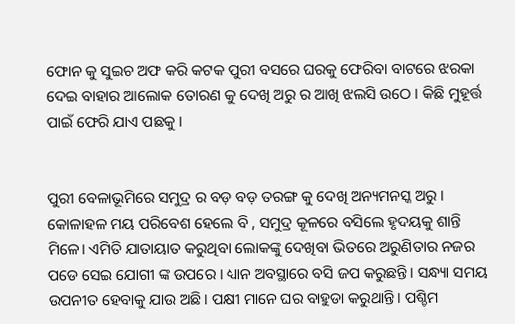ଫୋନ କୁ ସୁଇଚ ଅଫ କରି କଟକ ପୁରୀ ବସରେ ଘରକୁ ଫେରିବା ବାଟରେ ଝରକା ଦେଇ ବାହାର ଆଲୋକ ତୋରଣ କୁ ଦେଖି ଅରୁ ର ଆଖି ଝଲସି ଉଠେ । କିଛି ମୁହୂର୍ତ୍ତ ପାଇଁ ଫେରି ଯାଏ ପଛକୁ ।


ପୁରୀ ବେଳାଭୂମିରେ ସମୁଦ୍ର ର ବଡ଼ ବଡ଼ ତରଙ୍ଗ କୁ ଦେଖି ଅନ୍ୟମନସ୍କ ଅରୁ । କୋଳାହଳ ମୟ ପରିବେଶ ହେଲେ ବି , ସମୁଦ୍ର କୂଳରେ ବସିଲେ ହୃଦୟକୁ ଶାନ୍ତି ମିଳେ। ଏମିତି ଯାତାୟାତ କରୁଥିବା ଲୋକଙ୍କୁ ଦେଖିବା ଭିତରେ ଅରୁଣିତାର ନଜର ପଡେ ସେଇ ଯୋଗୀ ଙ୍କ ଉପରେ । ଧ୍ୟାନ ଅବସ୍ଥାରେ ବସି ଜପ କରୁଛନ୍ତି। ସନ୍ଧ୍ୟା ସମୟ ଉପନୀତ ହେବାକୁ ଯାଉ ଅଛି। ପକ୍ଷୀ ମାନେ ଘର ବାହୁଡା କରୁଥାନ୍ତି। ପଶ୍ଚିମ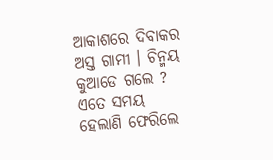ଆକାଶରେ ଦିବାକର ଅସ୍ତ ଗାମୀ । ଚିନ୍ମୟ କୁଆଡେ ଗଲେ ? ଏତେ ସମୟ ହେଲାଣି ଫେରିଲେ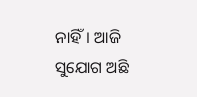ନାହିଁ। ଆଜି ସୁଯୋଗ ଅଛି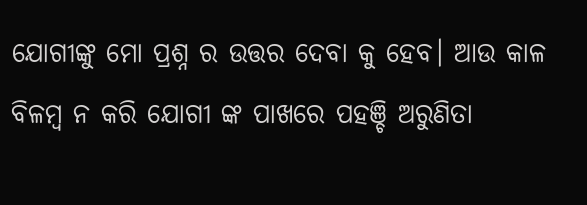ଯୋଗୀଙ୍କୁ ମୋ ପ୍ରଶ୍ନ ର ଉତ୍ତର ଦେବା କୁ ହେବ। ଆଉ କାଳ ବିଳମ୍ବ ନ କରି ଯୋଗୀ ଙ୍କ ପାଖରେ ପହଞ୍ଚି ଅରୁଣିତା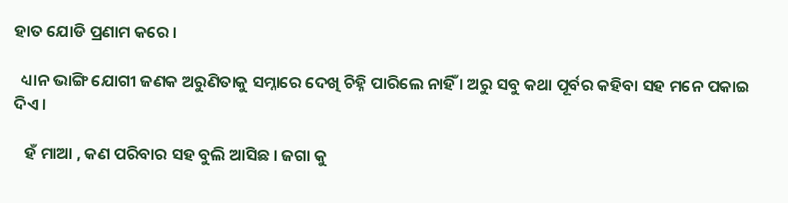ହାତ ଯୋଡି ପ୍ରଣାମ କରେ ।

  ଧ୍ୟାନ ଭାଙ୍ଗି ଯୋଗୀ ଜଣକ ଅରୁଣିତାକୁ ସମ୍ନାରେ ଦେଖି ଚିହ୍ନି ପାରିଲେ ନାହିଁ । ଅରୁ ସବୁ କଥା ପୂର୍ବର କହିବା ସହ ମନେ ପକାଇ ଦିଏ ।

   ହଁ ମାଆ , କଣ ପରିବାର ସହ ବୁଲି ଆସିଛ । ଜଗା କୁ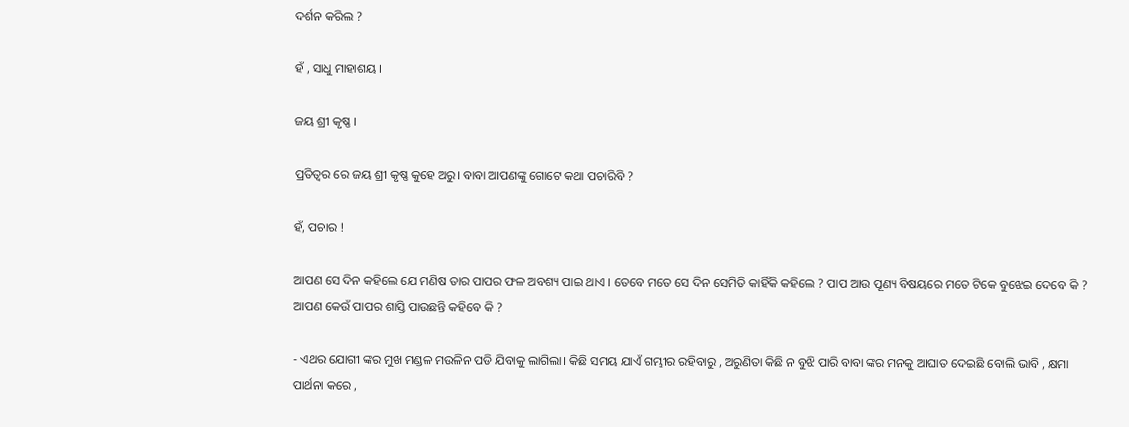ଦର୍ଶନ କରିଲ ?

ହଁ , ସାଧୁ ମାହାଶୟ ।

ଜୟ ଶ୍ରୀ କୃଷ୍ଣ ।

ପ୍ରତିତ୍ୱର ରେ ଜୟ ଶ୍ରୀ କୃଷ୍ଣ କୁହେ ଅରୁ। ବାବା ଆପଣଙ୍କୁ ଗୋଟେ କଥା ପଚାରିବି ?

ହଁ, ପଚାର !

ଆପଣ ସେ ଦିନ କହିଲେ ଯେ ମଣିଷ ତାର ପାପର ଫଳ ଅବଶ୍ୟ ପାଇ ଥାଏ । ତେବେ ମତେ ସେ ଦିନ ସେମିତି କାହିଁକି କହିଲେ ? ପାପ ଆଉ ପୂଣ୍ୟ ବିଷୟରେ ମତେ ଟିକେ ବୁଝେଇ ଦେବେ କି ? ଆପଣ କେଉଁ ପାପର ଶାସ୍ତି ପାଉଛନ୍ତି କହିବେ କି ?

- ଏଥର ଯୋଗୀ ଙ୍କର ମୁଖ ମଣ୍ଡଳ ମଉଳିନ ପଡି ଯିବାକୁ ଲାଗିଲା। କିଛି ସମୟ ଯାଏଁ ଗମ୍ଭୀର ରହିବାରୁ , ଅରୁଣିତା କିଛି ନ ବୁଝି ପାରି ବାବା ଙ୍କର ମନକୁ ଆଘାତ ଦେଇଛି ବୋଲି ଭାବି , କ୍ଷମା ପାର୍ଥନା କରେ ,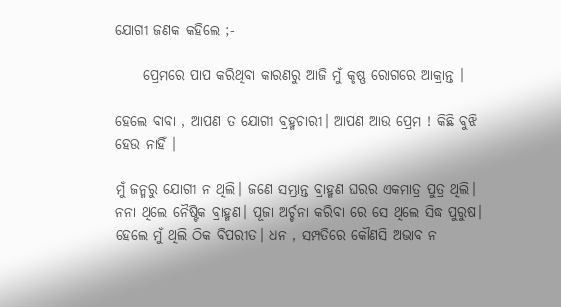ଯୋଗୀ ଜଣକ କହିଲେ ;-

     ପ୍ରେମରେ ପାପ କରିଥିବା କାରଣରୁ ଆଜି ମୁଁ କୃଷ୍ଣ ରୋଗରେ ଆକ୍ରାନ୍ତ ।

ହେଲେ ବାବା , ଆପଣ ତ ଯୋଗୀ ବ୍ରହ୍ମଚାରୀ। ଆପଣ ଆଉ ପ୍ରେମ ! କିଛି ବୁଝି ହେଉ ନାହିଁ ।

ମୁଁ ଜନ୍ମରୁ ଯୋଗୀ ନ ଥିଲି। ଜଣେ ସମ୍ଭ୍ରାନ୍ତ ବ୍ରାହ୍ମଣ ଘରର ଏକମାତ୍ର ପୁତ୍ର ଥିଲି। ନନା ଥିଲେ ନୈଷ୍ଟିକ ବ୍ରାହ୍ମଣ। ପୂଜା ଅର୍ଚ୍ଚନା କରିବା ରେ ସେ ଥିଲେ ସିଦ୍ଧ ପୁରୁଷ। ହେଲେ ମୁଁ ଥିଲି ଠିକ ବିପରୀତ। ଧନ , ସମ୍ପତିରେ କୌଣସି ଅଭାବ ନ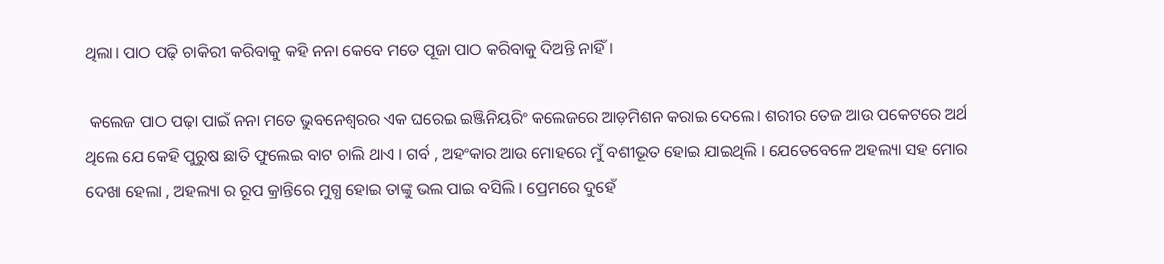ଥିଲା। ପାଠ ପଢ଼ି ଚାକିରୀ କରିବାକୁ କହି ନନା କେବେ ମତେ ପୂଜା ପାଠ କରିବାକୁ ଦିଅନ୍ତି ନାହିଁ।

 କଲେଜ ପାଠ ପଢ଼ା ପାଇଁ ନନା ମତେ ଭୁବନେଶ୍ୱରର ଏକ ଘରେଇ ଇଞ୍ଜିନିୟରିଂ କଲେଜରେ ଆଡ଼ମିଶନ କରାଇ ଦେଲେ। ଶରୀର ତେଜ ଆଉ ପକେଟରେ ଅର୍ଥ ଥିଲେ ଯେ କେହି ପୁରୁଷ ଛାତି ଫୁଲେଇ ବାଟ ଚାଲି ଥାଏ । ଗର୍ବ , ଅହଂକାର ଆଉ ମୋହରେ ମୁଁ ବଶୀଭୂତ ହୋଇ ଯାଇଥିଲି । ଯେତେବେଳେ ଅହଲ୍ୟା ସହ ମୋର ଦେଖା ହେଲା , ଅହଲ୍ୟା ର ରୂପ କ୍ରାନ୍ତିରେ ମୁଗ୍ଧ ହୋଇ ତାଙ୍କୁ ଭଲ ପାଇ ବସିଲି । ପ୍ରେମରେ ଦୁହେଁ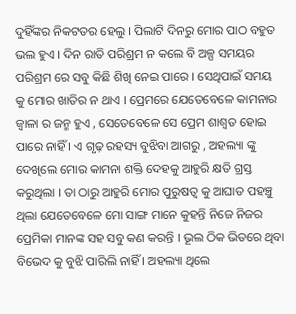ଦୁହିଁଙ୍କର ନିକଟତର ହେଲୁ । ପିଲାଟି ଦିନରୁ ମୋର ପାଠ ବହୁତ ଭଲ ହୁଏ । ଦିନ ରାତି ପରିଶ୍ରମ ନ କଲେ ବି ଅଳ୍ପ ସମୟର ପରିଶ୍ରମ ରେ ସବୁ କିଛି ଶିଖି ନେଇ ପାରେ । ସେଥିପାଇଁ ସମୟ କୁ ମୋର ଖାତିର ନ ଥାଏ । ପ୍ରେମରେ ଯେତେବେଳେ କାମନାର ଜ୍ୱାଳା ର ଜନ୍ମ ହୁଏ , ସେତେବେଳେ ସେ ପ୍ରେମ ଶାଶ୍ୱତ ହୋଇ ପାରେ ନାହିଁ । ଏ ଗୃଢ଼ ରହସ୍ୟ ବୁଝିବା ଆଗରୁ , ଅହଲ୍ୟା ଙ୍କୁ ଦେଖିଲେ ମୋର କାମନା ଶକ୍ତି ଦେହକୁ ଆହୁରି କ୍ଷତି ଗ୍ରସ୍ତ କରୁଥିଲା । ତା ଠାରୁ ଆହୁରି ମୋର ପୁରୁଷତ୍ୱ କୁ ଆଘାତ ପହଞ୍ଚୁ ଥିଲା ଯେତେବେଳେ ମୋ ସାଙ୍ଗ ମାନେ କୁହନ୍ତି ନିଜେ ନିଜର ପ୍ରେମିକା ମାନଙ୍କ ସହ ସବୁ କଣ କରନ୍ତି । ଭୂଲ ଠିକ ଭିତରେ ଥିବା ବିଭେଦ କୁ ବୁଝି ପାରିଲି ନାହିଁ । ଅହଲ୍ୟା ଥିଲେ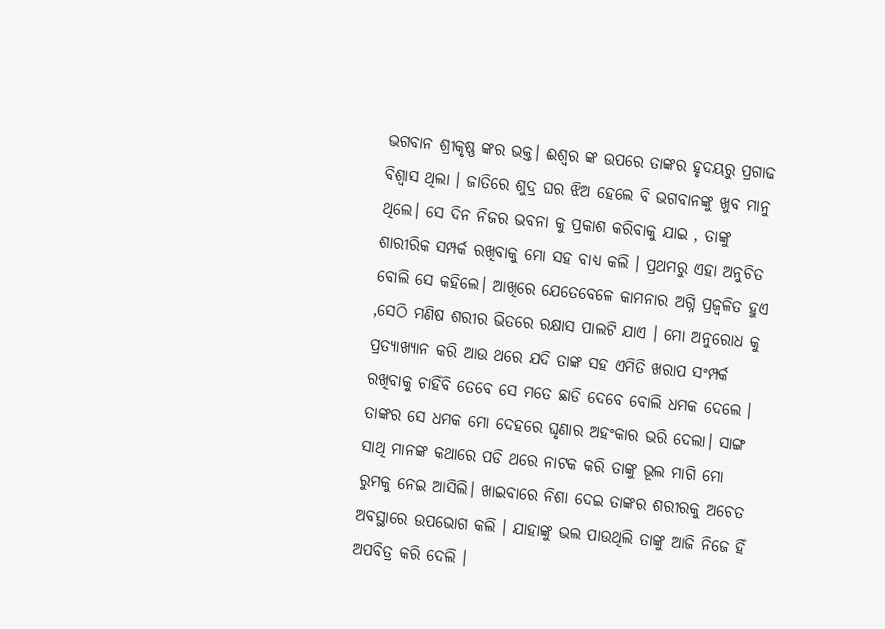ଭଗବାନ ଶ୍ରୀକୃଷ୍ଣ ଙ୍କର ଭକ୍ତ। ଈଶ୍ୱର ଙ୍କ ଉପରେ ତାଙ୍କର ହୃଦୟରୁ ପ୍ରଗାଢ ବିଶ୍ୱାସ ଥିଲା । ଜାତିରେ ଶୁଦ୍ର ଘର ଝିଅ ହେଲେ ବି ଭଗବାନଙ୍କୁ ଖୁବ ମାନୁ ଥିଲେ। ସେ ଦିନ ନିଜର ଭବନା କୁ ପ୍ରକାଶ କରିବାକୁ ଯାଇ , ତାଙ୍କୁ ଶାରୀରିକ ସମ୍ପର୍କ ରଖିବାକୁ ମୋ ସହ ବାଧ୍ୟ କଲି । ପ୍ରଥମରୁ ଏହା ଅନୁଚିତ ବୋଲି ସେ କହିଲେ। ଆଖିରେ ଯେତେବେଳେ କାମନାର ଅଗ୍ନି ପ୍ରଜ୍ଵଳିତ ହୁଏ ,ସେଠି ମଣିଷ ଶରୀର ଭିତରେ ରକ୍ଷାସ ପାଲଟି ଯାଏ । ମୋ ଅନୁରୋଧ କୁ ପ୍ରତ୍ୟାଖ୍ୟାନ କରି ଆଉ ଥରେ ଯଦି ତାଙ୍କ ସହ ଏମିତି ଖରାପ ସଂମ୍ପର୍କ ରଖିବାକୁ ଚାହିଁବି ତେବେ ସେ ମତେ ଛାଡି ଦେବେ ବୋଲି ଧମକ ଦେଲେ । ତାଙ୍କର ସେ ଧମକ ମୋ ଦେହରେ ଘୃଣାର ଅହଂକାର ଭରି ଦେଲା। ସାଙ୍ଗ ସାଥି ମାନଙ୍କ କଥାରେ ପଡି ଥରେ ନାଟକ କରି ତାଙ୍କୁ ଭୂଲ ମାଗି ମୋ ରୁମକୁ ନେଇ ଆସିଲି। ଖାଇବାରେ ନିଶା ଦେଇ ତାଙ୍କର ଶରୀରକୁ ଅଚେତ ଅବସ୍ଥାରେ ଉପଭୋଗ କଲି । ଯାହାଙ୍କୁ ଭଲ ପାଉଥିଲି ତାଙ୍କୁ ଆଜି ନିଜେ ହିଁ ଅପବିତ୍ର କରି ଦେଲି ।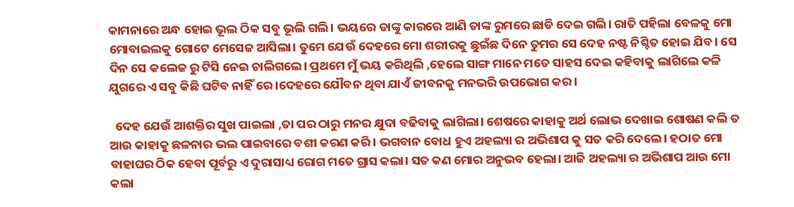କାମନାରେ ଅନ୍ଧ ହୋଇ ଭୂଲ ଠିକ ସବୁ ଭୂଲି ଗଲି। ଭୟରେ ତାଙ୍କୁ କାରରେ ଆଣି ତାଙ୍କ ରୁମରେ ଛାଡି ଦେଇ ଗଲି। ରାତି ପହିଲା ବେଳକୁ ମୋ ମୋବାଇଲକୁ ଗୋଟେ ମେସେଜ ଆସିଲା। ତୁମେ ଯେଉଁ ଦେହରେ ମୋ ଶରୀରକୁ ଛୁଇଁଛ ଦିନେ ତୁମର ସେ ଦେହ ନଷ୍ଟ ନିଶ୍ଚିତ ହୋଇ ଯିବ। ସେ ଦିନ ସେ କଲେଜ ରୁ ଟିସି ନେଇ ଚାଲିଗଲେ। ପ୍ରଥମେ ମୁଁ ଭୟ କରିଥିଲି ,ହେଲେ ସାଙ୍ଗ ମାନେ ମତେ ସାହସ ଦେଇ କହିବାକୁ ଲାଗିଲେ କଳି ଯୁଗରେ ଏ ସବୁ କିଛି ଘଟିବ ନାହିଁ ରେ ।ଦେହରେ ଯୌବନ ଥିବା ଯାଏଁ ଜୀବନକୁ ମନଭରି ଉପଭୋଗ କର ।

  ଦେହ ଯେଉଁ ଆଶକ୍ତିର ସୁଖ ପାଇଲା ,ତା ପର ଠାରୁ ମନର କ୍ଷୁଦା ବଢିବାକୁ ଲାଗିଲା। ଶେଷରେ କାହାକୁ ଅର୍ଥ ଲୋଭ ଦେଖାଇ ଶୋଷଣ କଲି ତ ଆଉ କାହାକୁ ଛଳନାର ଭଲ ପାଇବାରେ ବଶୀ କରଣ କରି। ଭଗବାନ ବୋଧ ହୁଏ ଅହଲ୍ୟା ର ଅଭିଶାପ କୁ ସତ କରି ଦେଲେ। ହଠାତ ମୋ ବାହାଘର ଠିକ ହେବା ପୂର୍ବରୁ ଏ ଦୁରାସାଧ୍ୟ ରୋଗ ମତେ ଗ୍ରାସ କଲା। ସତ କଣ ମୋର ଅନୁଭବ ହେଲା। ଆଜି ଅହଲ୍ୟା ର ଅଭିଶାପ ଆଉ ମୋ କଲା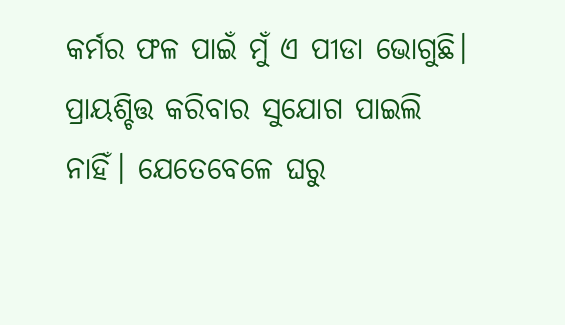କର୍ମର ଫଳ ପାଇଁ ମୁଁ ଏ ପୀଡା ଭୋଗୁଛି। ପ୍ରାୟଶ୍ଚିତ୍ତ କରିବାର ସୁଯୋଗ ପାଇଲି ନାହିଁ। ଯେତେବେଳେ ଘରୁ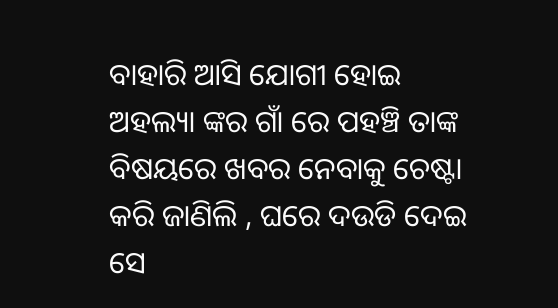ବାହାରି ଆସି ଯୋଗୀ ହୋଇ ଅହଲ୍ୟା ଙ୍କର ଗାଁ ରେ ପହଞ୍ଚି ତାଙ୍କ ବିଷୟରେ ଖବର ନେବାକୁ ଚେଷ୍ଟା କରି ଜାଣିଲି , ଘରେ ଦଉଡି ଦେଇ ସେ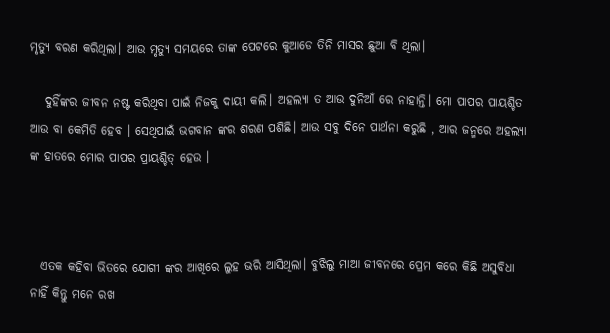ମୃତ୍ୟୁ ବରଣ କରିଥିଲା। ଆଉ ମୃତ୍ୟୁ ସମୟରେ ତାଙ୍କ ପେଟରେ କୁଆଡେ ତିନି ମାସର ଛୁଆ ବି ଥିଲା।

   ଦୁହିଁଙ୍କର ଜୀବନ ନଷ୍ଟ କରିଥିବା ପାଇଁ ନିଜକୁ ଦାୟୀ କଲି। ଅହଲ୍ୟା ତ ଆଉ ଦୁନିଆଁ ରେ ନାହାନ୍ତି। ମୋ ପାପର ପାୟଶ୍ଚିତ ଆଉ ବା କେମିତି ହେବ । ସେଥିପାଇଁ ଭଗବାନ ଙ୍କର ଶରଣ ପଶିଛି। ଆଉ ସବୁ ଦିନେ ପାର୍ଥନା କରୁଛି , ଆର ଜନ୍ମରେ ଅହଲ୍ୟା ଙ୍କ ହାତରେ ମୋର ପାପର ପ୍ରାୟଶ୍ଚିତ୍ ହେଉ ।



  ଏତକ କହିବା ଭିତରେ ଯୋଗୀ ଙ୍କର ଆଖିରେ ଲୁହ ଭରି ଆସିଥିଲା। ବୁଝିଲୁ ମାଆ ଜୀବନରେ ପ୍ରେମ କରେ କିଛି ଅସୁବିଧା ନାହିଁ କିନ୍ତୁ ମନେ ରଖ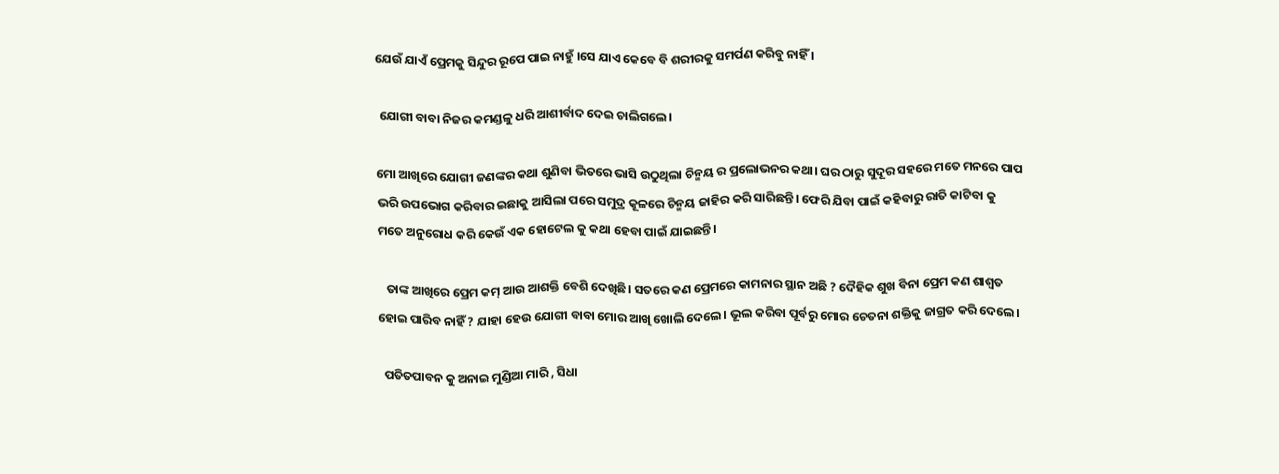ଯେଉଁ ଯାଏଁ ପ୍ରେମକୁ ସିନ୍ଦୁର ରୂପେ ପାଇ ନାହୁଁ ।ସେ ଯାଏ କେବେ ବି ଶରୀରକୁ ସମର୍ପଣ କରିବୁ ନାହିଁ ।

 ଯୋଗୀ ବାବା ନିଜର କମଣ୍ଡଳୁ ଧରି ଆଶୀର୍ବାଦ ଦେଇ ଚାଲିଗଲେ।

ମୋ ଆଖିରେ ଯୋଗୀ ଜଣଙ୍କର କଥା ଶୁଣିବା ଭିତରେ ଭାସି ଉଠୁଥିଲା ଚିନ୍ମୟ ର ପ୍ରଲୋଭନର କଥା। ଘର ଠାରୁ ସୁଦୂର ସହରେ ମତେ ମନରେ ପାପ ଭରି ଉପଭୋଗ କରିବାର ଇଛାକୁ ଆସିଲା ପରେ ସମୁଦ୍ର କୂଳରେ ଚିନ୍ମୟ ଜାହିର କରି ସାରିଛନ୍ତି। ଫେରି ଯିବା ପାଇଁ କହିବାରୁ ରାତି କାଟିବା କୁ ମତେ ଅନୁରୋଧ କରି କେଉଁ ଏକ ହୋଟେଲ କୁ କଥା ହେବା ପାଇଁ ଯାଇଛନ୍ତି।

   ତାଙ୍କ ଆଖିରେ ପ୍ରେମ କମ୍ ଆଉ ଆଶକ୍ତି ବେଶି ଦେଖିଛି। ସତରେ କଣ ପ୍ରେମରେ କାମନାର ସ୍ଥାନ ଅଛି ? ଦୈହିକ ଶୁଖ ବିନା ପ୍ରେମ କଣ ଶାଶ୍ୱତ ହୋଇ ପାରିବ ନାହିଁ ? ଯାହା ହେଉ ଯୋଗୀ ବାବା ମୋର ଆଖି ଖୋଲି ଦେଲେ। ଭୂଲ କରିବା ପୂର୍ବରୁ ମୋର ଚେତନା ଶକ୍ତିକୁ ଜାଗ୍ରତ କରି ଦେଲେ।

  ପତିତପାବନ କୁ ଅନାଇ ମୁଣ୍ଡିଆ ମାରି , ସିଧା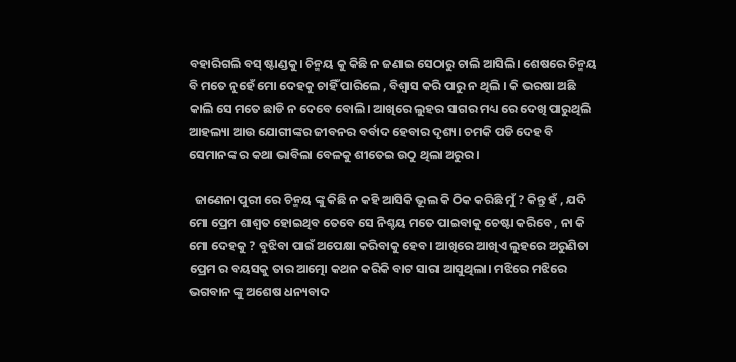ବହାରିଗଲି ବସ୍ ଷ୍ଟାଣ୍ଡକୁ। ଚିନ୍ମୟ କୁ କିଛି ନ ଜଣାଇ ସେଠାରୁ ଚାଲି ଆସିଲି। ଶେଷରେ ଚିନ୍ମୟ ବି ମତେ ନୁହେଁ ମୋ ଦେହକୁ ଚାହିଁ ପାରିଲେ , ବିଶ୍ୱାସ କରି ପାରୁ ନ ଥିଲି । କି ଭରଷା ଅଛି କାଲି ସେ ମତେ ଛାଡି ନ ଦେବେ ବୋଲି। ଆଖିରେ ଲୁହର ସାଗର ମଧ୍ୟ ରେ ଦେଖି ପାରୁଥିଲି ଆହଲ୍ୟା ଆଉ ଯୋଗୀଙ୍କର ଜୀବନର ବର୍ବାଦ ହେବାର ଦୃଶ୍ୟ। ଚମକି ପଡି ଦେହ ବି ସେମାନଙ୍କ ର କଥା ଭାବିଲା ବେଳକୁ ଶୀତେଇ ଉଠୁ ଥିଲା ଅରୁର।

  ଜାଣେନା ପୁରୀ ରେ ଚିନ୍ମୟ ଙ୍କୁ କିଛି ନ କହି ଆସିକି ଭୂଲ କି ଠିକ କରିଛି ମୁଁ ? କିନ୍ତୁ ହଁ , ଯଦି ମୋ ପ୍ରେମ ଶାଶ୍ୱତ ହୋଇଥିବ ତେବେ ସେ ନିଶ୍ଚୟ ମତେ ପାଇବାକୁ ଚେଷ୍ଟା କରିବେ , ନା କି ମୋ ଦେହକୁ ? ବୁଝିବା ପାଇଁ ଅପେକ୍ଷା କରିବାକୁ ହେବ। ଆଖିରେ ଆଖିଏ ଲୁହରେ ଅରୁଣିତା ପ୍ରେମ ର ବୟସକୁ ତାର ଆତ୍ମୋ କଥନ କରିକି ବାଟ ସାରା ଆସୁଥିଲା। ମଝିରେ ମଝିରେ ଭଗବାନ ଙ୍କୁ ଅଶେଷ ଧନ୍ୟବାଦ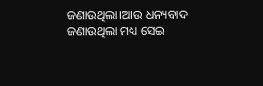ଜଣାଉଥିଲା।ଆଉ ଧନ୍ୟବାଦ ଜଣାଉଥିଲା ମଧ୍ୟ ସେଇ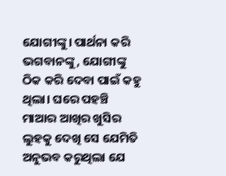ଯୋଗୀଙ୍କୁ। ପାର୍ଥନା କରି ଭଗବାନଙ୍କୁ, ଯୋଗୀଙ୍କୁ ଠିକ କରି ଦେବା ପାଇଁ କହୁ ଥିଲା। ଘରେ ପହଞ୍ଚି ମାଆର ଆଖିର ଖୁସିର ଲୁହକୁ ଦେଖି ସେ ଯେମିତି ଅନୁଭବ କରୁଥିଲା ଯେ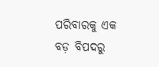ପରିବାରକୁ ଏକ ବଡ଼ ବିପଦରୁ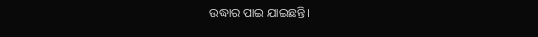ଉଦ୍ଧାର ପାଇ ଯାଇଛନ୍ତି।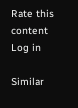Rate this content
Log in

Similar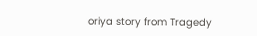oriya story from Tragedy